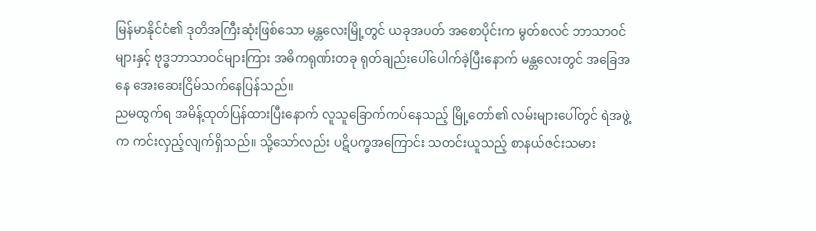မြန်မာနိုင်ငံ၏ ဒုတိအကြီးဆုံးဖြစ်သော မန္တလေးမြို့တွင် ယခုအပတ် အစောပိုင်းက မွတ်စလင် ဘာသာဝင်များနှင့် ဗုဒ္ဓဘာသာဝင်များကြား အဓိကရုဏ်းတခု ရုတ်ချည်းပေါ်ပေါက်ခဲ့ပြီးနောက် မန္တလေးတွင် အခြေအနေ အေးဆေးငြိမ်သက်နေပြန်သည်။
ညမထွက်ရ အမိန့်ထုတ်ပြန်ထားပြီးနောက် လူသူခြောက်ကပ်နေသည့် မြို့တော်၏ လမ်းများပေါ်တွင် ရဲအဖွဲ့က ကင်းလှည့်လျက်ရှိသည်။ သို့သော်လည်း ပဋိပက္ခအကြောင်း သတင်းယူသည့် စာနယ်ဇင်းသမား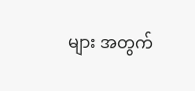များ အတွက်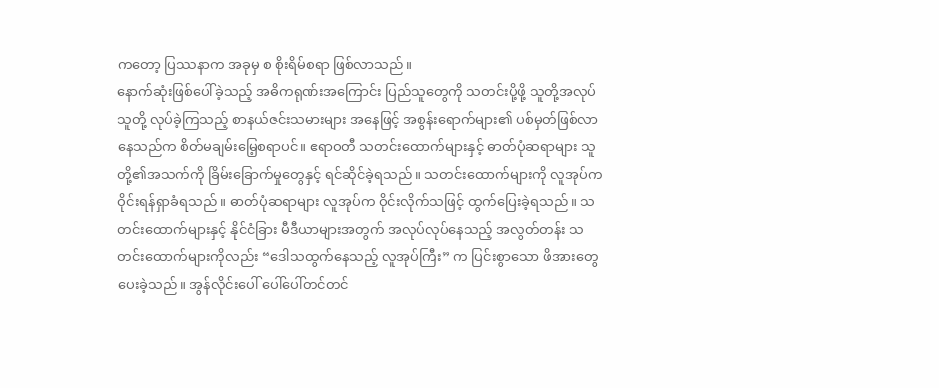ကတော့ ပြဿနာက အခုမှ စ စိုးရိမ်စရာ ဖြစ်လာသည်။
နောက်ဆုံးဖြစ်ပေါ်ခဲ့သည့် အဓိကရုဏ်းအကြောင်း ပြည်သူတွေကို သတင်းပို့ဖို့ သူတို့အလုပ် သူတို့ လုပ်ခဲ့ကြသည့် စာနယ်ဇင်းသမားများ အနေဖြင့် အစွန်းရောက်များ၏ ပစ်မှတ်ဖြစ်လာနေသည်က စိတ်မချမ်းမြေ့စရာပင်။ ဧရာဝတီ သတင်းထောက်များနှင့် ဓာတ်ပုံဆရာများ သူတို့၏အသက်ကို ခြိမ်းခြောက်မှုတွေနှင့် ရင်ဆိုင်ခဲ့ရသည်။ သတင်းထောက်များကို လူအုပ်က ဝိုင်းရန်ရှာခံရသည်။ ဓာတ်ပုံဆရာများ လူအုပ်က ဝိုင်းလိုက်သဖြင့် ထွက်ပြေးခဲ့ရသည်။ သတင်းထောက်များနှင့် နိုင်ငံခြား မီဒီယာများအတွက် အလုပ်လုပ်နေသည့် အလွတ်တန်း သတင်းထောက်များကိုလည်း “ဒေါသထွက်နေသည့် လူအုပ်ကြီး” က ပြင်းစွာသော ဖိအားတွေပေးခဲ့သည်။ အွန်လိုင်းပေါ် ပေါ်ပေါ်တင်တင်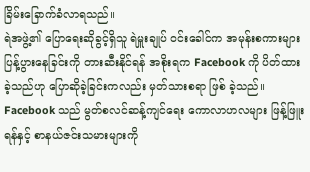ခြိမ်းခြောက်ခံလာရသည်။
ရဲအဖွဲ့၏ ပြောရေးဆိုခွင့်ရှိသူ ရဲမှူးချုပ် ဝင်းခေါင်က အမုန်းစကားများ ပြန့်ပွားနေခြင်းကို တားဆီးနိုင်ရန် အစိုးရက Facebook ကို ပိတ်ထားခဲ့သည်ဟု ပြောဆိုခဲ့ခြင်းကလည်း မှတ်သားစရာ ဖြစ် ခဲ့သည်။ Facebook သည် မွတ်စလင်ဆန့်ကျင်ရေး ကောလာဟလများ ဖြန့်ဖြူးရန်နှင့် စာနယ်ဇင်းသမားများကို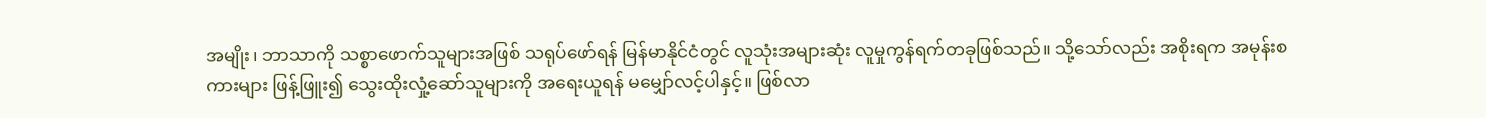အမျိုး၊ ဘာသာကို သစ္စာဖောက်သူများအဖြစ် သရုပ်ဖော်ရန် မြန်မာနိုင်ငံတွင် လူသုံးအများဆုံး လူမှုကွန်ရက်တခုဖြစ်သည်။ သို့သော်လည်း အစိုးရက အမုန်းစကားများ ဖြန့်ဖြူး၍ သွေးထိုးလှုံ့ဆော်သူများကို အရေးယူရန် မမျှော်လင့်ပါနှင့်။ ဖြစ်လာ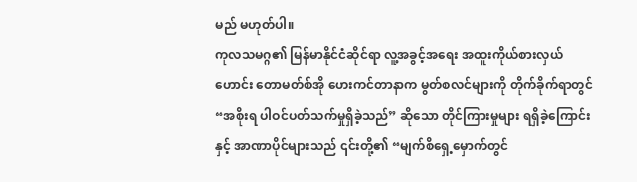မည် မဟုတ်ပါ။
ကုလသမဂ္ဂ၏ မြန်မာနိုင်ငံဆိုင်ရာ လူ့အခွင့်အရေး အထူးကိုယ်စားလှယ်ဟောင်း တောမတ်စ်အို ဟေးကင်တာနာက မွတ်စလင်များကို တိုက်ခိုက်ရာတွင် “အစိုးရ ပါဝင်ပတ်သက်မှုရှိခဲ့သည်” ဆိုသော တိုင်ကြားမှုများ ရရှိခဲ့ကြောင်းနှင့် အာဏာပိုင်များသည် ၎င်းတို့၏ “မျက်စိရှေ့မှောက်တွင်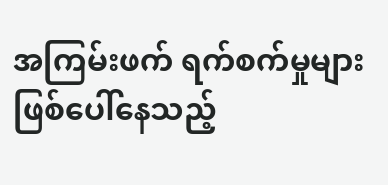အကြမ်းဖက် ရက်စက်မှုများ ဖြစ်ပေါ်နေသည့်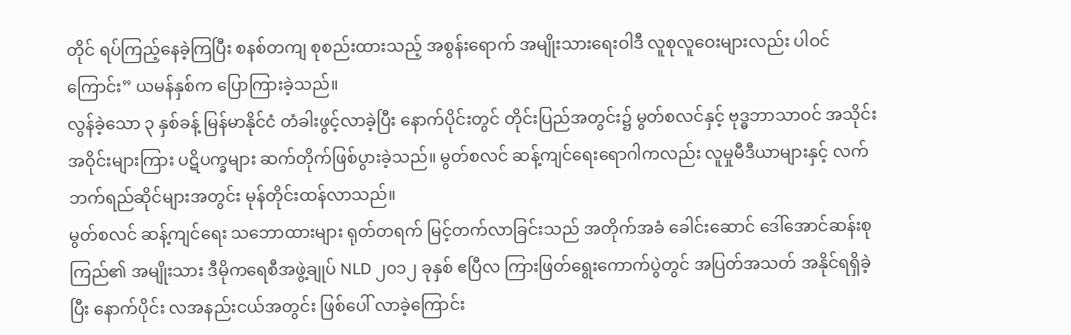တိုင် ရပ်ကြည့်နေခဲ့ကြပြီး စနစ်တကျ စုစည်းထားသည့် အစွန်းရောက် အမျိုးသားရေးဝါဒီ လူစုလူဝေးများလည်း ပါဝင်ကြောင်း” ယမန်နှစ်က ပြောကြားခဲ့သည်။
လွန်ခဲ့သော ၃ နှစ်ခန့် မြန်မာနိုင်ငံ တံခါးဖွင့်လာခဲ့ပြီး နောက်ပိုင်းတွင် တိုင်းပြည်အတွင်း၌ မွတ်စလင်နှင့် ဗုဒ္ဓဘာသာဝင် အသိုင်းအဝိုင်းများကြား ပဋိပက္ခများ ဆက်တိုက်ဖြစ်ပွားခဲ့သည်။ မွတ်စလင် ဆန့်ကျင်ရေးရောဂါကလည်း လူမှုမီဒီယာများနှင့် လက်ဘက်ရည်ဆိုင်များအတွင်း မုန်တိုင်းထန်လာသည်။
မွတ်စလင် ဆန့်ကျင်ရေး သဘောထားများ ရုတ်တရက် မြင့်တက်လာခြင်းသည် အတိုက်အခံ ခေါင်းဆောင် ဒေါ်အောင်ဆန်းစုကြည်၏ အမျိုးသား ဒီမိုကရေစီအဖွဲ့ချုပ် NLD ၂၀၁၂ ခုနှစ် ဧပြီလ ကြားဖြတ်ရွေးကောက်ပွဲတွင် အပြတ်အသတ် အနိုင်ရရှိခဲ့ပြီး နောက်ပိုင်း လအနည်းငယ်အတွင်း ဖြစ်ပေါ် လာခဲ့ကြောင်း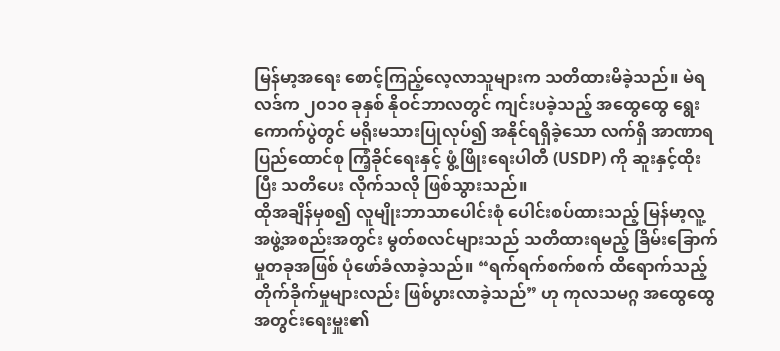မြန်မာ့အရေး စောင့်ကြည့်လေ့လာသူများက သတိထားမိခဲ့သည်။ မဲရလဒ်က ၂၀၁၀ ခုနှစ် နိုဝင်ဘာလတွင် ကျင်းပခဲ့သည့် အထွေထွေ ရွေးကောက်ပွဲတွင် မရိုးမသားပြုလုပ်၍ အနိုင်ရရှိခဲ့သော လက်ရှိ အာဏာရ ပြည်ထောင်စု ကြံ့ခိုင်ရေးနှင့် ဖွံ့ဖြိုးရေးပါတီ (USDP) ကို ဆူးနှင့်ထိုးပြီး သတိပေး လိုက်သလို ဖြစ်သွားသည်။
ထိုအချိန်မှစ၍ လူမျိုးဘာသာပေါင်းစုံ ပေါင်းစပ်ထားသည့် မြန်မာ့လူ့အဖွဲ့အစည်းအတွင်း မွတ်စလင်များသည် သတိထားရမည့် ခြိမ်းခြောက်မှုတခုအဖြစ် ပုံဖော်ခံလာခဲ့သည်။ “ရက်ရက်စက်စက် ထိရောက်သည့် တိုက်ခိုက်မှုများလည်း ဖြစ်ပွားလာခဲ့သည်” ဟု ကုလသမဂ္ဂ အထွေထွေအတွင်းရေးမှူး၏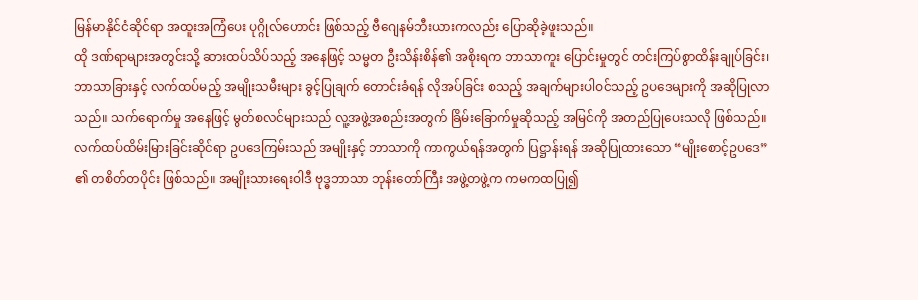မြန်မာနိုင်ငံဆိုင်ရာ အထူးအကြံပေး ပုဂ္ဂိုလ်ဟောင်း ဖြစ်သည့် ဗီဂျေနမ်ဘီးယားကလည်း ပြောဆိုခဲ့ဖူးသည်။
ထို ဒဏ်ရာများအတွင်းသို့ ဆားထပ်သိပ်သည့် အနေဖြင့် သမ္မတ ဦးသိန်းစိန်၏ အစိုးရက ဘာသာကူး ပြောင်းမှုတွင် တင်းကြပ်စွာထိန်းချုပ်ခြင်း၊ ဘာသာခြားနှင့် လက်ထပ်မည့် အမျိုးသမီးများ ခွင့်ပြုချက် တောင်းခံရန် လိုအပ်ခြင်း စသည့် အချက်များပါဝင်သည့် ဥပဒေများကို အဆိုပြုလာသည်။ သက်ရောက်မှု အနေဖြင့် မွတ်စလင်များသည် လူ့အဖွဲ့အစည်းအတွက် ခြိမ်းခြောက်မှုဆိုသည့် အမြင်ကို အတည်ပြုပေးသလို ဖြစ်သည်။
လက်ထပ်ထိမ်းမြားခြင်းဆိုင်ရာ ဥပဒေကြမ်းသည် အမျိုးနှင့် ဘာသာကို ကာကွယ်ရန်အတွက် ပြဋ္ဌာန်းရန် အဆိုပြုထားသော “မျိုးစောင့်ဥပဒေ” ၏ တစိတ်တပိုင်း ဖြစ်သည်။ အမျိုးသားရေးဝါဒီ ဗုဒ္ဓဘာသာ ဘုန်းတော်ကြီး အဖွဲ့တဖွဲ့က ကမကထပြု၍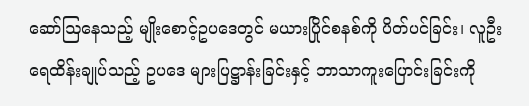ဆော်ဩနေသည့် မျိုးစောင့်ဥပဒေတွင် မယားပြိုင်စနစ်ကို ပိတ်ပင်ခြင်း၊ လူဦးရေထိန်းချုပ်သည့် ဥပဒေ များပြဋ္ဌာန်းခြင်းနှင့် ဘာသာကူးပြောင်းခြင်းကို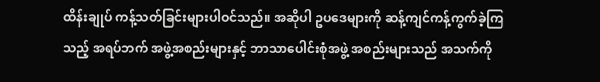ထိန်းချုပ် ကန့်သတ်ခြင်းများပါဝင်သည်။ အဆိုပါ ဥပဒေများကို ဆန့်ကျင်ကန့်ကွက်ခဲ့ကြသည့် အရပ်ဘက် အဖွဲ့အစည်းများနှင့် ဘာသာပေါင်းစုံအဖွဲ့ အစည်းများသည် အသက်ကို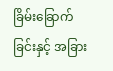ခြိမ်းခြောက်ခြင်းနှင့် အခြား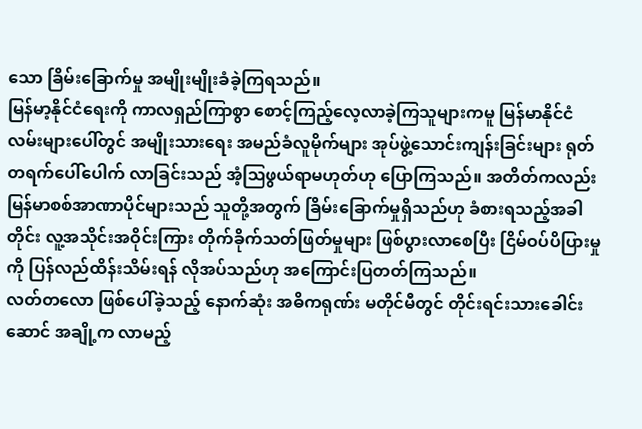သော ခြိမ်းခြောက်မှု အမျိုးမျိုးခံခဲ့ကြရသည်။
မြန်မာ့နိုင်ငံရေးကို ကာလရှည်ကြာစွာ စောင့်ကြည့်လေ့လာခဲ့ကြသူများကမူ မြန်မာနိုင်ငံ လမ်းများပေါ်တွင် အမျိုးသားရေး အမည်ခံလူမိုက်များ အုပ်ဖွဲ့သောင်းကျန်းခြင်းများ ရုတ်တရက်ပေါ်ပေါက် လာခြင်းသည် အံ့ဩဖွယ်ရာမဟုတ်ဟု ပြောကြသည်။ အတိတ်ကလည်း မြန်မာစစ်အာဏာပိုင်များသည် သူတို့အတွက် ခြိမ်းခြောက်မှုရှိသည်ဟု ခံစားရသည့်အခါတိုင်း လူ့အသိုင်းအဝိုင်းကြား တိုက်ခိုက်သတ်ဖြတ်မှုများ ဖြစ်ပွားလာစေပြီး ငြိမ်ဝပ်ပိပြားမှုကို ပြန်လည်ထိန်းသိမ်းရန် လိုအပ်သည်ဟု အကြောင်းပြတတ်ကြသည်။
လတ်တလော ဖြစ်ပေါ်ခဲ့သည့် နောက်ဆုံး အဓိကရုဏ်း မတိုင်မီတွင် တိုင်းရင်းသားခေါင်းဆောင် အချို့က လာမည့်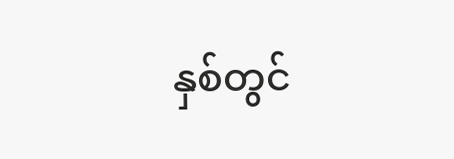နှစ်တွင်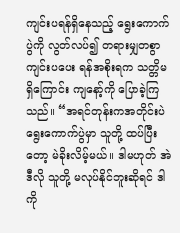ကျင်းပရန်ရှိနေသည့် ရွေးကောက်ပွဲကို လွတ်လပ်၍ တရားမျှတစွာ ကျင်းပပေး ရန်အစိုးရက သတ္တိမရှိကြောင်း ကျနော့်ကို ပြောခဲ့ကြသည်။ “အရင်တုန်းကအတိုင်းပဲ ရွေးကောက်ပွဲမှာ သူတို့ ထပ်ပြီးတော့ မဲခိုးလိမ့်မယ်။ ဒါမဟုတ် အဲဒီလို သူတို့ မလုပ်နိုင်ဘူးဆိုရင် ဒါကို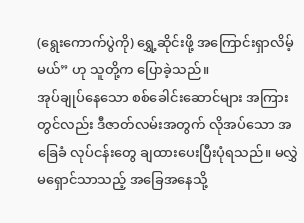(ရွေးကောက်ပွဲကို) ရွှေ့ဆိုင်းဖို့ အကြောင်းရှာလိမ့်မယ်” ဟု သူတို့က ပြောခဲ့သည်။
အုပ်ချုပ်နေသော စစ်ခေါင်းဆောင်များ အကြားတွင်လည်း ဒီဇာတ်လမ်းအတွက် လိုအပ်သော အခြေခံ လုပ်ငန်းတွေ ချထားပေးပြီးပုံရသည်။ မလွှဲမရှောင်သာသည့် အခြေအနေသို့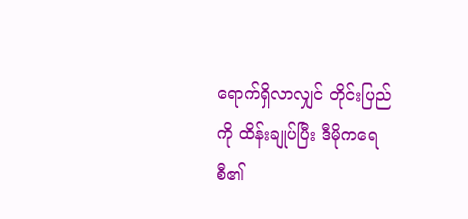ရောက်ရှိလာလျှင် တိုင်းပြည်ကို ထိန်းချုပ်ပြီး ဒီမိုကရေစီ၏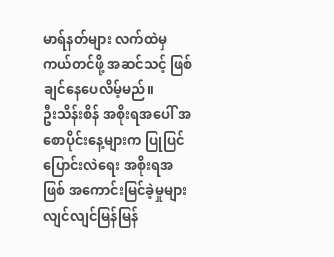မာရ်နတ်များ လက်ထဲမှ ကယ်တင်ဖို့ အဆင်သင့် ဖြစ်ချင်နေပေလိမ့်မည်။
ဦးသိန်းစိန် အစိုးရအပေါ် အစောပိုင်းနေ့များက ပြုပြင်ပြောင်းလဲရေး အစိုးရအဖြစ် အကောင်းမြင်ခဲ့မှုများ လျင်လျင်မြန်မြန်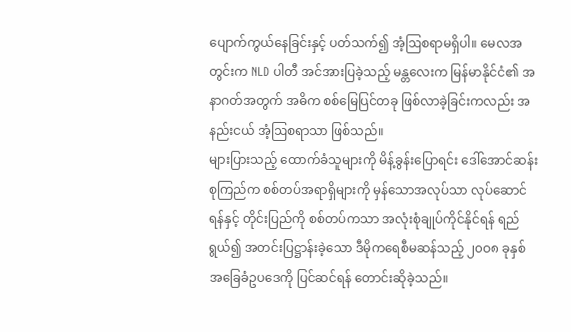ပျောက်ကွယ်နေခြင်းနှင့် ပတ်သက်၍ အံ့ဩစရာမရှိပါ။ မေလအတွင်းက NLD ပါတီ အင်အားပြခဲ့သည့် မန္တလေးက မြန်မာနိုင်ငံ၏ အနာဂတ်အတွက် အဓိက စစ်မြေပြင်တခု ဖြစ်လာခဲ့ခြင်းကလည်း အနည်းငယ် အံ့ဩစရာသာ ဖြစ်သည်။
များပြားသည့် ထောက်ခံသူများကို မိန့်ခွန်းပြောရင်း ဒေါ်အောင်ဆန်းစုကြည်က စစ်တပ်အရာရှိများကို မှန်သောအလုပ်သာ လုပ်ဆောင်ရန်နှင့် တိုင်းပြည်ကို စစ်တပ်ကသာ အလုံးစုံချုပ်ကိုင်နိုင်ရန် ရည်ရွယ်၍ အတင်းပြဋ္ဌာန်းခဲ့သော ဒီမိုကရေစီမဆန်သည့် ၂၀ဝ၈ ခုနှစ် အခြေခံဥပဒေကို ပြင်ဆင်ရန် တောင်းဆိုခဲ့သည်။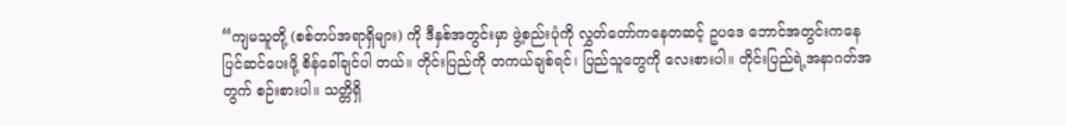“ကျမသူတို့ (စစ်တပ်အရာရှိများ) ကို ဒီနှစ်အတွင်းမှာ ဖွဲ့စည်းပုံကို လွှတ်တော်ကနေတဆင့် ဥပဒေ ဘောင်အတွင်းကနေ ပြင်ဆင်ပေးဖို့ စိန်ခေါ်ချင်ပါ တယ်။ တိုင်းပြည်ကို တကယ်ချစ်ရင်၊ ပြည်သူတွေကို လေးစားပါ။ တိုင်းပြည်ရဲ့အနာဂတ်အတွက် စဉ်းစားပါ။ သတ္တိရှိ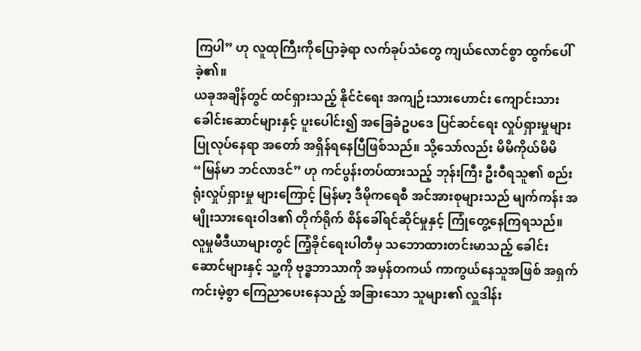ကြပါ” ဟု လူထုကြီးကိုပြောခဲ့ရာ လက်ခုပ်သံတွေ ကျယ်လောင်စွာ ထွက်ပေါ်ခဲ့၏။
ယခုအချိန်တွင် ထင်ရှားသည့် နိုင်ငံရေး အကျဉ်းသားဟောင်း ကျောင်းသားခေါင်းဆောင်များနှင့် ပူးပေါင်း၍ အခြေခံဥပဒေ ပြင်ဆင်ရေး လှုပ်ရှားမှုများ ပြုလုပ်နေရာ အတော် အရှိန်ရနေပြီဖြစ်သည်။ သို့သော်လည်း မိမိကိုယ်မိမိ “မြန်မာ ဘင်လာဒင်” ဟု ကင်ပွန်းတပ်ထားသည့် ဘုန်းကြီး ဦးဝီရသူ၏ စည်းရုံးလှုပ်ရှားမှု များကြောင့် မြန်မာ့ ဒီမိုကရေစီ အင်အားစုများသည် မျက်ကန်း အမျိုးသားရေးဝါဒ၏ တိုက်ရိုက် စိန်ခေါ်ရင်ဆိုင်မှုနှင့် ကြုံတွေ့နေကြရသည်။
လူမှုမီဒီယာများတွင် ကြံ့ခိုင်ရေးပါတီမှ သဘောထားတင်းမာသည့် ခေါင်းဆောင်များနှင့် သူ့ကို ဗုဒ္ဓဘာသာကို အမှန်တကယ် ကာကွယ်နေသူအဖြစ် အရှက်ကင်းမဲ့စွာ ကြေညာပေးနေသည့် အခြားသော သူများ၏ လှူဒါန်း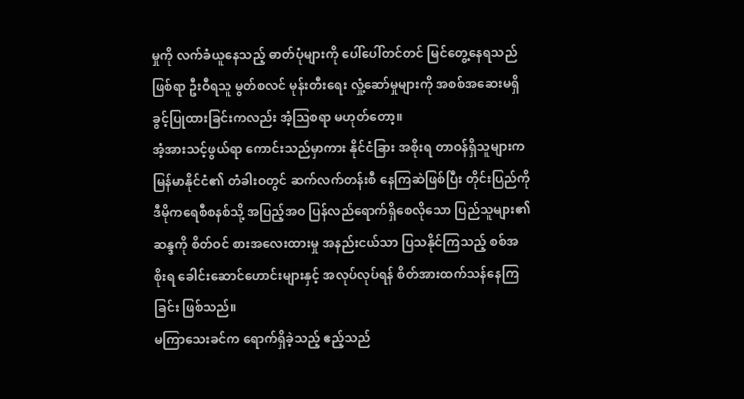မှုကို လက်ခံယူနေသည့် ဓာတ်ပုံများကို ပေါ်ပေါ်တင်တင် မြင်တွေ့နေရသည် ဖြစ်ရာ ဦးဝီရသူ မွတ်စလင် မုန်းတီးရေး လှုံ့ဆော်မှုများကို အစစ်အဆေးမရှိ ခွင့်ပြုထားခြင်းကလည်း အံ့ဩစရာ မဟုတ်တော့။
အံ့အားသင့်ဖွယ်ရာ ကောင်းသည်မှာကား နိုင်ငံခြား အစိုးရ တာဝန်ရှိသူများက မြန်မာနိုင်ငံ၏ တံခါးဝတွင် ဆက်လက်တန်းစီ နေကြဆဲဖြစ်ပြီး တိုင်းပြည်ကို ဒီမိုကရေစီစနစ်သို့ အပြည့်အဝ ပြန်လည်ရောက်ရှိစေလိုသော ပြည်သူများ၏ ဆန္ဒကို စိတ်ဝင် စားအလေးထားမှု အနည်းငယ်သာ ပြသနိုင်ကြသည့် စစ်အစိုးရ ခေါင်းဆောင်ဟောင်းများနှင့် အလုပ်လုပ်ရန် စိတ်အားထက်သန်နေကြခြင်း ဖြစ်သည်။
မကြာသေးခင်က ရောက်ရှိခဲ့သည့် ဧည့်သည်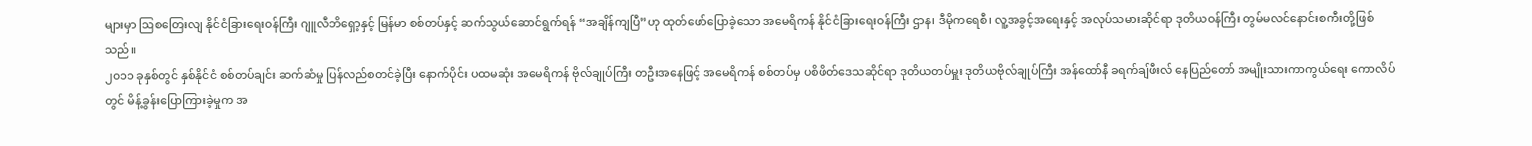များမှာ ဩစတြေးလျ နိုင်ငံခြားရေးဝန်ကြီး ဂျူလီဘိရှော့နှင့် မြန်မာ စစ်တပ်နှင့် ဆက်သွယ်ဆောင်ရွက်ရန် “အချိန်ကျပြီ”ဟု ထုတ်ဖော်ပြောခဲ့သော အမေရိကန် နိုင်ငံခြားရေးဝန်ကြီး ဌာန၊ ဒီမိုကရေစီ၊ လူ့အခွင့်အရေးနှင့် အလုပ်သမားဆိုင်ရာ ဒုတိယဝန်ကြီး တွမ်မလင်နောင်းစကီးတို့ဖြစ်သည်။
၂၀၁၁ ခုနှစ်တွင် နှစ်နိုင်ငံ စစ်တပ်ချင်း ဆက်ဆံမှု ပြန်လည်စတင်ခဲ့ပြီး နောက်ပိုင်း ပထမဆုံး အမေရိကန် ဗိုလ်ချုပ်ကြီး တဦးအနေဖြင့် အမေရိကန် စစ်တပ်မှ ပစိဖိတ်ဒေသဆိုင်ရာ ဒုတိယတပ်မှူး ဒုတိယဗိုလ်ချုပ်ကြီး အန်ထော်နီ ခရက်ချ်ဖီးလ် နေပြည်တော် အမျိုးသားကာကွယ်ရေး ကောလိပ်တွင် မိန့်ခွန်းပြောကြားခဲ့မှုက အ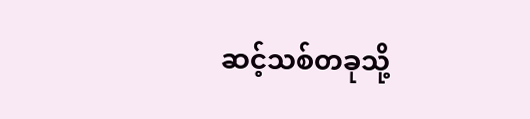ဆင့်သစ်တခုသို့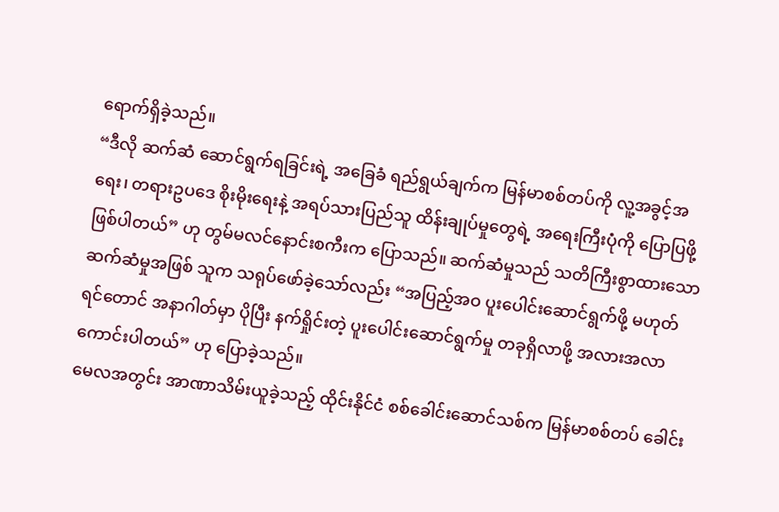ရောက်ရှိခဲ့သည်။
“ဒီလို ဆက်ဆံ ဆောင်ရွက်ရခြင်းရဲ့ အခြေခံ ရည်ရွယ်ချက်က မြန်မာစစ်တပ်ကို လူ့အခွင့်အရေး၊ တရားဥပဒေ စိုးမိုးရေးနဲ့ အရပ်သားပြည်သူ ထိန်းချုပ်မှုတွေရဲ့ အရေးကြီးပုံကို ပြောပြဖို့ ဖြစ်ပါတယ်” ဟု တွမ်မလင်နောင်းစကီးက ပြောသည်။ ဆက်ဆံမှုသည် သတိကြီးစွာထားသော ဆက်ဆံမှုအဖြစ် သူက သရုပ်ဖော်ခဲ့သော်လည်း “အပြည့်အဝ ပူးပေါင်းဆောင်ရွက်ဖို့ မဟုတ်ရင်တောင် အနာဂါတ်မှာ ပိုပြီး နက်ရှိုင်းတဲ့ ပူးပေါင်းဆောင်ရွက်မှု တခုရှိလာဖို့ အလားအလာ ကောင်းပါတယ်” ဟု ပြောခဲ့သည်။
မေလအတွင်း အာဏာသိမ်းယူခဲ့သည့် ထိုင်းနိုင်ငံ စစ်ခေါင်းဆောင်သစ်က မြန်မာစစ်တပ် ခေါင်း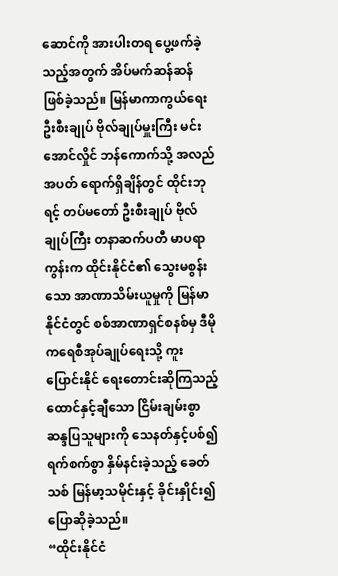ဆောင်ကို အားပါးတရ ပွေ့ဖက်ခဲ့သည့်အတွက် အိပ်မက်ဆန်ဆန် ဖြစ်ခဲ့သည်။ မြန်မာကာကွယ်ရေး ဦးစီးချုပ် ဗိုလ်ချုပ်မှူးကြီး မင်းအောင်လှိုင် ဘန်ကောက်သို့ အလည်အပတ် ရောက်ရှိချိန်တွင် ထိုင်းဘုရင့် တပ်မတော် ဦးစီးချုပ် ဗိုလ်ချုပ်ကြီး တနာဆက်ပတီ မာပရာကွန်းက ထိုင်းနိုင်ငံ၏ သွေးမစွန်းသော အာဏာသိမ်းယူမှုကို မြန်မာနိုင်ငံတွင် စစ်အာဏာရှင်စနစ်မှ ဒီမိုကရေစီအုပ်ချုပ်ရေးသို့ ကူးပြောင်းနိုင် ရေးတောင်းဆိုကြသည့် ထောင်နှင့်ချီသော ငြိမ်းချမ်းစွာ ဆန္ဒပြသူများကို သေနတ်နှင့်ပစ်၍ ရက်စက်စွာ နှိမ်နင်းခဲ့သည့် ခေတ်သစ် မြန်မာ့သမိုင်းနှင့် ခိုင်းနှိုင်း၍ ပြောဆိုခဲ့သည်။
“ထိုင်းနိုင်ငံ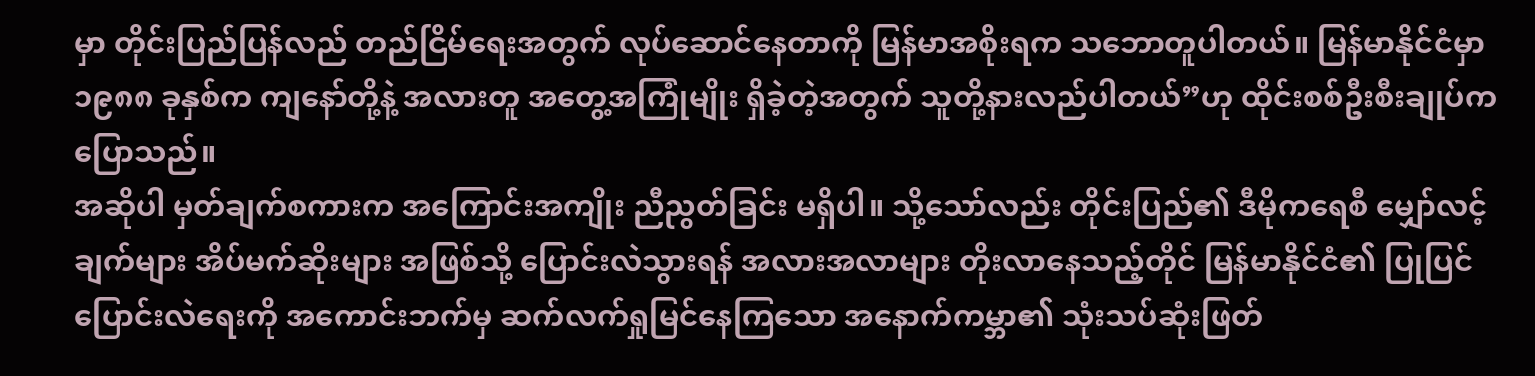မှာ တိုင်းပြည်ပြန်လည် တည်ငြိမ်ရေးအတွက် လုပ်ဆောင်နေတာကို မြန်မာအစိုးရက သဘောတူပါတယ်။ မြန်မာနိုင်ငံမှာ ၁၉၈၈ ခုနှစ်က ကျနော်တို့နဲ့ အလားတူ အတွေ့အကြုံမျိုး ရှိခဲ့တဲ့အတွက် သူတို့နားလည်ပါတယ်”ဟု ထိုင်းစစ်ဦးစီးချုပ်က ပြောသည်။
အဆိုပါ မှတ်ချက်စကားက အကြောင်းအကျိုး ညီညွတ်ခြင်း မရှိပါ။ သို့သော်လည်း တိုင်းပြည်၏ ဒီမိုကရေစီ မျှော်လင့်ချက်များ အိပ်မက်ဆိုးများ အဖြစ်သို့ ပြောင်းလဲသွားရန် အလားအလာများ တိုးလာနေသည့်တိုင် မြန်မာနိုင်ငံ၏ ပြုပြင်ပြောင်းလဲရေးကို အကောင်းဘက်မှ ဆက်လက်ရှုမြင်နေကြသော အနောက်ကမ္ဘာ၏ သုံးသပ်ဆုံးဖြတ်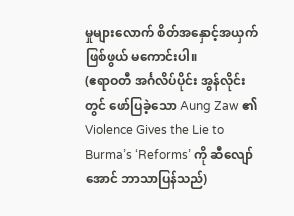မှုများလောက် စိတ်အနှောင့်အယှက်ဖြစ်ဖွယ် မကောင်းပါ။
(ဧရာဝတီ အင်္ဂလိပ်ပိုင်း အွန်လိုင်းတွင် ဖော်ပြခဲ့သော Aung Zaw ၏ Violence Gives the Lie to Burma’s ‘Reforms’ ကို ဆီလျော်အောင် ဘာသာပြန်သည်)